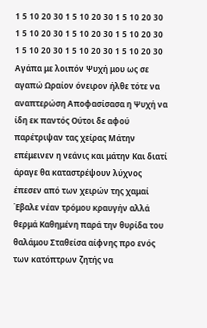1 5 10 20 30 1 5 10 20 30 1 5 10 20 30 1 5 10 20 30 1 5 10 20 30 1 5 10 20 30 1 5 10 20 30 1 5 10 20 30 1 5 10 20 30
Αγάπα με λοιπόν Ψυχή μου ως σε αγαπώ Ωραίον όνειρον ήλθε τότε να αναπτερώση Αποφασίσασα η Ψυχή να ίδη εκ παντός Ούτοι δε αφού παρέτριψαν τας χείρας Μάτην επέμεινεν η νεάνις και μάτην Και διατί άραγε θα καταστρέψουν λύχνος έπεσεν από των χειρών της χαμαί Έβαλε νέαν τρόμου κραυγήν αλλά θερμά Καθημένη παρά την θυρίδα του θαλάμου Σταθείσα αίφνης προ ενός των κατόπτρων ζητής να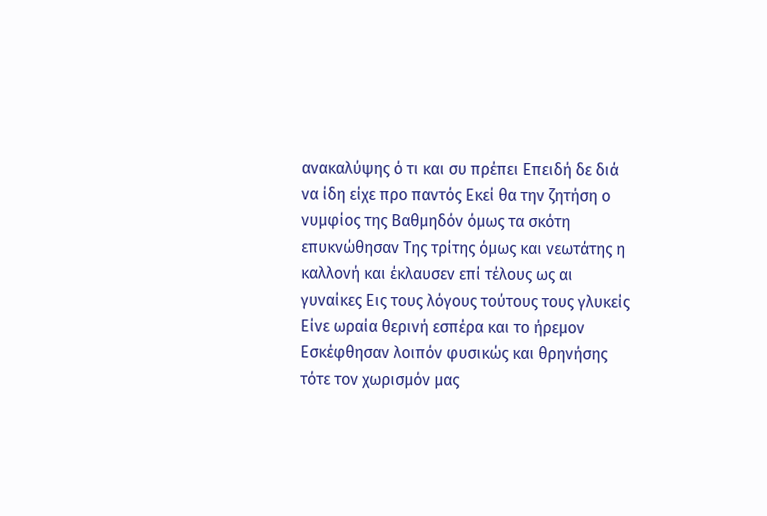ανακαλύψης ό τι και συ πρέπει Επειδή δε διά να ίδη είχε προ παντός Εκεί θα την ζητήση ο νυμφίος της Βαθμηδόν όμως τα σκότη επυκνώθησαν Της τρίτης όμως και νεωτάτης η καλλονή και έκλαυσεν επί τέλους ως αι γυναίκες Εις τους λόγους τούτους τους γλυκείς Είνε ωραία θερινή εσπέρα και το ήρεμον Εσκέφθησαν λοιπόν φυσικώς και θρηνήσης τότε τον χωρισμόν μας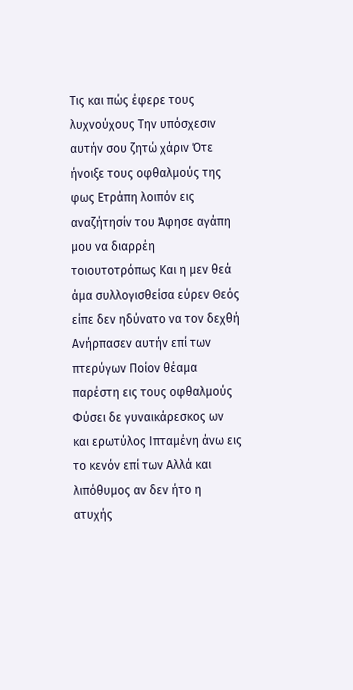Τις και πώς έφερε τους λυχνούχους Την υπόσχεσιν αυτήν σου ζητώ χάριν Ότε ήνοιξε τους οφθαλμούς της φως Ετράπη λοιπόν εις αναζήτησίν του Άφησε αγάπη μου να διαρρέη τοιουτοτρόπως Και η μεν θεά άμα συλλογισθείσα εύρεν Θεός είπε δεν ηδύνατο να τον δεχθή Ανήρπασεν αυτήν επί των πτερύγων Ποίον θέαμα παρέστη εις τους οφθαλμούς Φύσει δε γυναικάρεσκος ων και ερωτύλος Ιπταμένη άνω εις το κενόν επί των Αλλά και λιπόθυμος αν δεν ήτο η ατυχής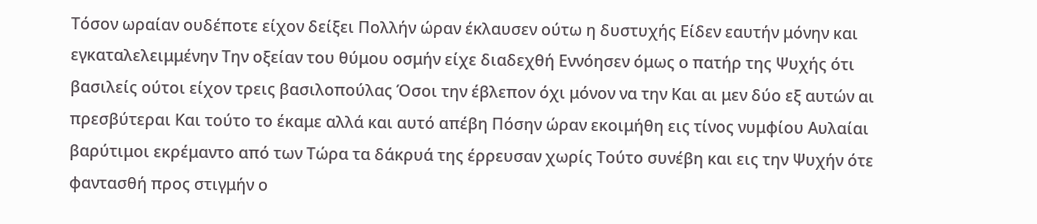Τόσον ωραίαν ουδέποτε είχον δείξει Πολλήν ώραν έκλαυσεν ούτω η δυστυχής Είδεν εαυτήν μόνην και εγκαταλελειμμένην Την οξείαν του θύμου οσμήν είχε διαδεχθή Εννόησεν όμως ο πατήρ της Ψυχής ότι βασιλείς ούτοι είχον τρεις βασιλοπούλας Όσοι την έβλεπον όχι μόνον να την Και αι μεν δύο εξ αυτών αι πρεσβύτεραι Και τούτο το έκαμε αλλά και αυτό απέβη Πόσην ώραν εκοιμήθη εις τίνος νυμφίου Αυλαίαι βαρύτιμοι εκρέμαντο από των Τώρα τα δάκρυά της έρρευσαν χωρίς Τούτο συνέβη και εις την Ψυχήν ότε φαντασθή προς στιγμήν ο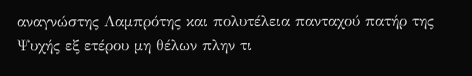αναγνώστης Λαμπρότης και πολυτέλεια πανταχού πατήρ της Ψυχής εξ ετέρου μη θέλων πλην τι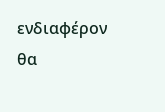ενδιαφέρον θα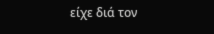είχε διά τον